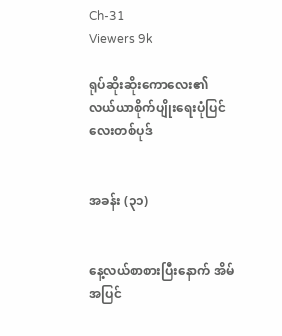Ch-31
Viewers 9k

ရုပ်ဆိုးဆိုးကောလေး၏ လယ်ယာစိုက်ပျိုးရေးပုံပြင်လေးတစ်ပုဒ်


အခန်း (၃၁)


နေ့လယ်စာစားပြီးနောက် အိမ်အပြင်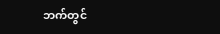ဘက်တွင်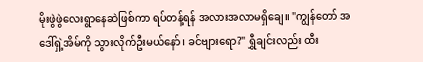မိုးဖွဲဖွဲလေးရွာနေဆဲဖြစ်ကာ ရပ်တန့်ရန် အလားအလာမရှိချေ။ "ကျွန်တော် အဒေါ်ရှဲ့အိမ်ကို သွားလိုက်ဦးမယ်နော်၊ ခင်ဗျားရော?" ရွှီချင်းလည်း ထီး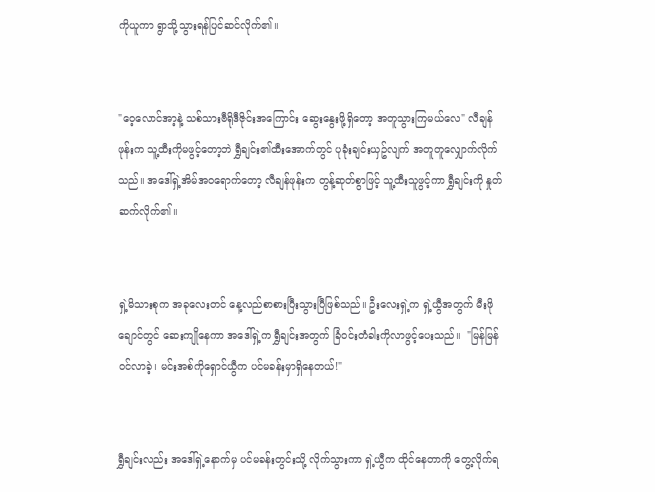ကိုယူကာ ရွာသို့သွားရန်ပြင်ဆင်လိုက်၏။


"ဝေ့လောင်အာ့နဲ့ သစ်သားဗီရိုဒီဇိုင်းအကြောင်း ဆွေးနွေးဖို့ရှိတော့ အတူသွားကြမယ်လေ" လီချန်ဖုန်းက သူ့ထီးကိုမဖွင့်တော့ဘဲ ရွှီချင်း၏ထီးအောက်တွင် ပုခုံးချင်းယှဥ်လျက် အတူတူလျှောက်လိုက်သည်။ အဒေါ်ရှဲ့အိမ်အဝရောက်တော့ လီချန်ဖုန်းက တွန့်ဆုတ်စွာဖြင့် သူ့ထီးသူဖွင့်ကာ ရွှီချင်းကို နှုတ်ဆက်လိုက်၏။


ရှဲ့မိသားစုက အခုလေးတင် နေ့လည်စာစားပြီးသွားပြီဖြစ်သည်။ ဦးလေးရှဲ့က ရှဲ့ယွီအတွက် မီးဖိုချောင်တွင် ဆေးကျိုနေကာ အဒေါ်ရှဲ့က ရွှီချင်းအတွက် ခြံဝင်းတံခါးကိုလာဖွင့်ပေးသည်။  "မြန်မြန်ဝင်လာခဲ့၊ မင်းအစ်ကိုရှောင်ယွီက ပင်မခန်းမှာရှိနေတယ်!"


ရွှီချင်းလည်း အဒေါ်ရှဲ့နောက်မှ ပင်မခန်းတွင်းသို့ လိုက်သွားကာ ရှဲ့ယွီက ထိုင်နေတာကို တွေ့လိုက်ရ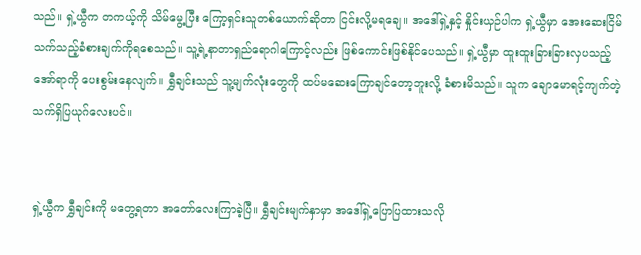သည်။ ရှဲ့ယွီက တကယ့်ကို သိမ်မွေ့ပြီး ကြော့ရှင်းသူတစ်ယောက်ဆိုတာ ငြင်းလို့မရချေ။ အဒေါ်ရှဲ့နှင့် နှိုင်းယှဉ်ပါက ရှဲ့ယွီမှာ အေးဆေးငြိမ်သက်သည့်ခံစားချက်ကိုရစေသည်။ သူ့ရဲ့နာတာရှည်ရောဂါကြောင့်လည်း ဖြစ်ကောင်းဖြစ်နိုင်ပေသည်။ ရှဲ့ယွီမှာ ထူးထူးခြားခြားလှပသည့်အော်ရာကို ပေးစွမ်းနေလျက်။ ရွှီချင်းသည် သူ့မျက်လုံးတွေကို ထပ်မဆေးကြောချင်တော့ဘူးလို့ ခံစားမိသည်။ သူက ချောမောရင့်ကျက်တဲ့သက်ရှိပြယုဂ်လေးပင်။


ရှဲ့ယွီက ရွှီချင်းကို မတွေ့ရတာ အတော်လေးကြာခဲ့ပြီ။ ရွှီချင်းမျက်နှာမှာ အဒေါ်ရှဲ့ပြောပြထားသလို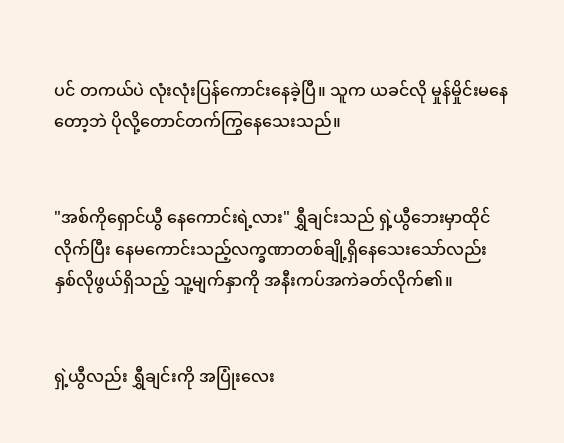ပင် တကယ်ပဲ လုံးလုံးပြန်ကောင်းနေခဲ့ပြီ။ သူက ယခင်လို မှုန်မှိုင်းမနေတော့ဘဲ ပိုလို့တောင်တက်ကြွနေသေးသည်။


"အစ်ကိုရှောင်ယွီ နေကောင်းရဲ့လား" ရွှီချင်းသည် ရှဲ့ယွီဘေးမှာထိုင်လိုက်ပြီး နေမကောင်းသည့်လက္ခဏာတစ်ချို့ရှိနေသေးသော်လည်း နှစ်လိုဖွယ်ရှိသည့် သူ့မျက်နှာကို အနီးကပ်အကဲခတ်လိုက်၏။


ရှဲ့ယွီလည်း ရွှီချင်းကို အပြုံးလေး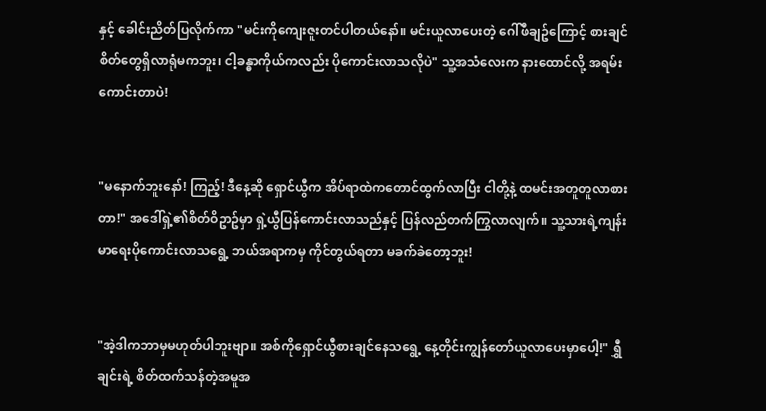နှင့် ခေါင်းညိတ်ပြလိုက်ကာ "မင်းကိုကျေးဇူးတင်ပါတယ်နော်။ မင်းယူလာပေးတဲ့ ဂေါ်ဖီချဥ်ကြောင့် စားချင်စိတ်တွေရှိလာရုံမကဘူး၊ ငါ့ခန္ဓာကိုယ်ကလည်း ပိုကောင်းလာသလိုပဲ" သူ့အသံလေးက နားထောင်လို့ အရမ်းကောင်းတာပဲ!


"မနောက်ဘူးနော်! ကြည့်! ဒီနေ့ဆို ရှောင်ယွီက အိပ်ရာထဲကတောင်ထွက်လာပြီး ငါတို့နဲ့ ထမင်းအတူတူလာစားတာ!" အဒေါ်ရှဲ့၏စိတ်ဝိဥာဥ်မှာ ရှဲ့ယွီပြန်ကောင်းလာသည်နှင့် ပြန်လည်တက်ကြွလာလျက်။ သူ့သားရဲ့ကျန်းမာရေးပိုကောင်းလာသရွေ့ ဘယ်အရာကမှ ကိုင်တွယ်ရတာ မခက်ခဲတော့ဘူး!


"အဲ့ဒါကဘာမှမဟုတ်ပါဘူးဗျာ။ အစ်ကိုရှောင်ယွီစားချင်နေသရွေ့ နေ့တိုင်းကျွန်တော်ယူလာပေးမှာပေါ့!" ရွှီချင်းရဲ့ စိတ်ထက်သန်တဲ့အမူအ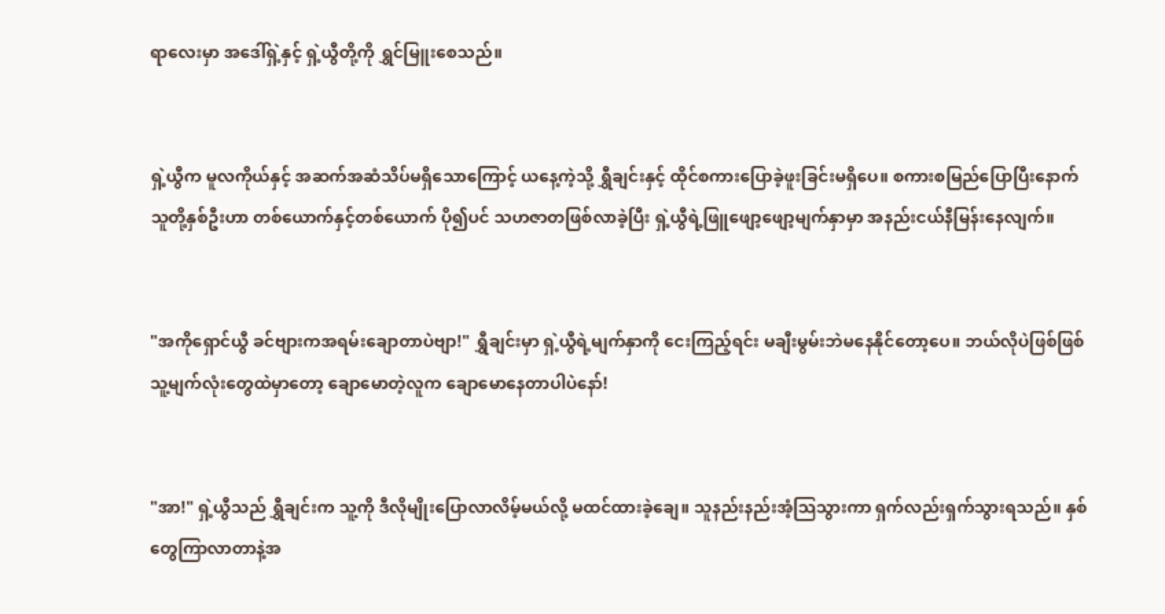ရာလေးမှာ အဒေါ်ရှဲ့နှင့် ရှဲ့ယွီတို့ကို ရွှင်မြူးစေသည်။


ရှဲ့ယွီက မူလကိုယ်နှင့် အဆက်အဆံသိပ်မရှိသောကြောင့် ယနေ့ကဲ့သို့ ရွှီချင်းနှင့် ထိုင်စကားပြောခဲ့ဖူးခြင်းမရှိပေ။ စကားစမြည်ပြောပြီးနောက် သူတို့နှစ်ဦးဟာ တစ်ယောက်နှင့်တစ်ယောက် ပို၍ပင် သဟဇာတဖြစ်လာခဲ့ပြီး ရှဲ့ယွီရဲ့ဖြူဖျော့ဖျော့မျက်နှာမှာ အနည်းငယ်နီမြန်းနေလျက်။


"အကိုရှောင်ယွီ ခင်ဗျားကအရမ်းချောတာပဲဗျာ!" ရွှီချင်းမှာ ရှဲ့ယွီရဲ့မျက်နှာကို ငေးကြည့်ရင်း မချီးမွမ်းဘဲမနေနိုင်တော့ပေ။ ဘယ်လိုပဲဖြစ်ဖြစ် သူ့မျက်လုံးတွေထဲမှာတော့ ချောမောတဲ့လူက ချောမောနေတာပါပဲနော်!


"အာ!" ရှဲ့ယွီသည် ရွှီချင်းက သူ့ကို ဒီလိုမျိုးပြောလာလိမ့်မယ်လို့ မထင်ထားခဲ့ချေ။ သူနည်းနည်းအံ့သြသွားကာ ရှက်လည်းရှက်သွားရသည်။ နှစ်တွေကြာလာတာနဲ့အ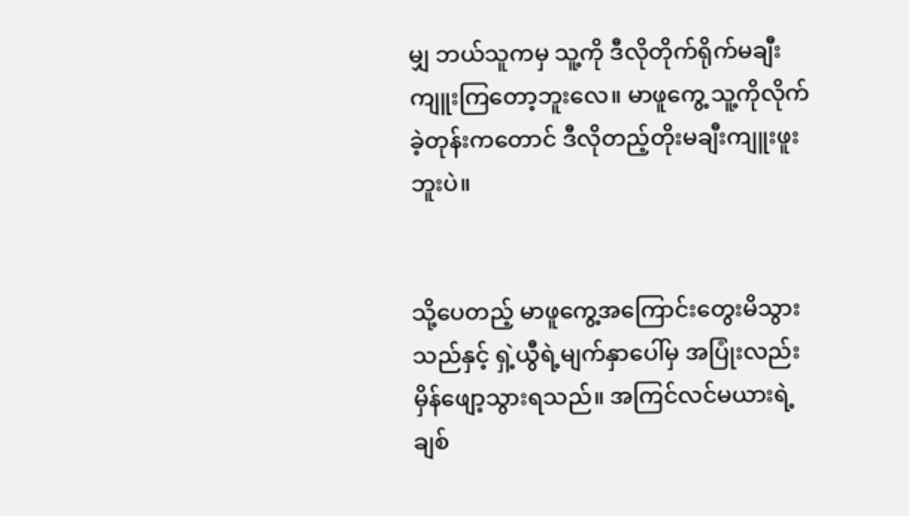မျှ ဘယ်သူကမှ သူ့ကို ဒီလိုတိုက်ရိုက်မချီးကျူးကြတော့ဘူးလေ။ မာဖူကွေ့ သူ့ကိုလိုက်ခဲ့တုန်းကတောင် ဒီလိုတည့်တိုးမချီးကျူးဖူးဘူးပဲ။


သို့ပေတည့် မာဖူကွေ့အကြောင်းတွေးမိသွားသည်နှင့် ရှဲ့ယွီရဲ့မျက်နှာပေါ်မှ အပြုံးလည်း မှိန်ဖျော့သွားရသည်။ အကြင်လင်မယားရဲ့ချစ်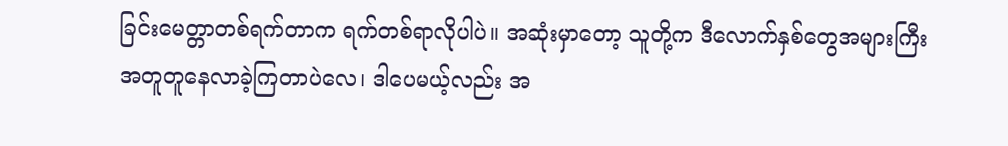ခြင်းမေတ္တာတစ်ရက်တာက ရက်တစ်ရာလိုပါပဲ။ အဆုံးမှာတော့ သူတို့က ဒီလောက်နှစ်တွေအများကြီး အတူတူနေလာခဲ့ကြတာပဲလေ၊ ဒါပေမယ့်လည်း အ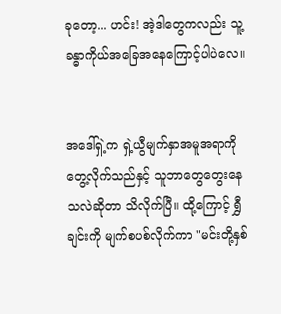ခုတော့... ဟင်း! အဲ့ဒါတွေကလည်း သူ့ခန္ဓာကိုယ်အခြေအနေကြောင့်ပါပဲလေ။


အဒေါ်ရှဲ့က ရှဲ့ယွီမျက်နှာအမူအရာကို တွေ့လိုက်သည်နှင့် သူဘာတွေတွေးနေသလဲဆိုတာ သိလိုက်ပြီ။ ထို့ကြောင့် ရွှီချင်းကို မျက်စပစ်လိုက်ကာ "မင်းတို့နှစ်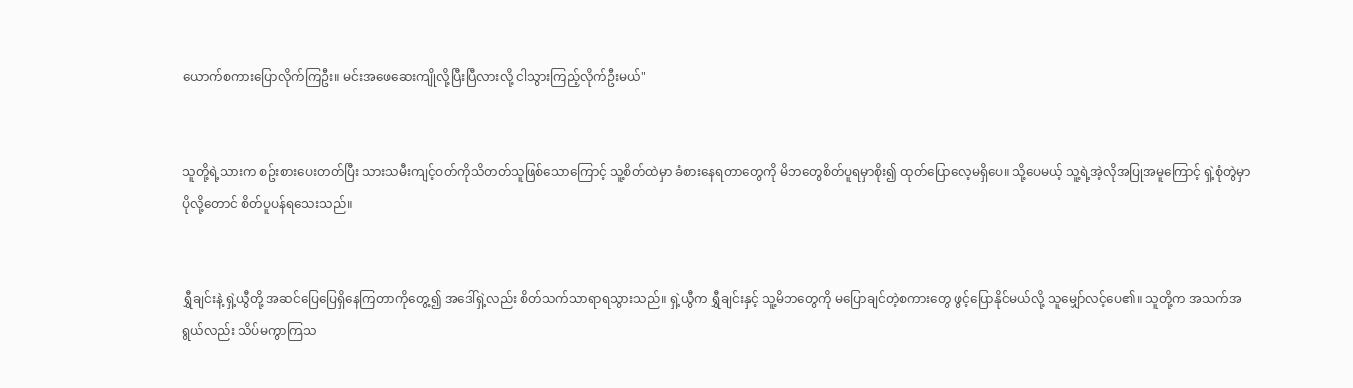ယောက်စကားပြောလိုက်ကြဦး။ မင်းအဖေဆေးကျိုလို့ပြီးပြီလားလို့ ငါသွားကြည့်လိုက်ဦးမယ်"


သူတို့ရဲ့သားက စဥ်းစားပေးတတ်ပြီး သားသမီးကျင့်ဝတ်ကိုသိတတ်သူဖြစ်သောကြောင့် သူ့စိတ်ထဲမှာ ခံစားနေရတာတွေကို မိဘတွေစိတ်ပူရမှာစိုး၍ ထုတ်ပြောလေ့မရှိပေ။ သို့ပေမယ့် သူ့ရဲ့အဲ့လိုအပြုအမူကြောင့် ရှဲ့စုံတွဲမှာ ပိုလို့တောင် စိတ်ပူပန်ရသေးသည်။


ရွှီချင်းနဲ့ ရှဲ့ယွီတို့ အဆင်ပြေပြေရှိနေကြတာကိုတွေ့၍ အဒေါ်ရှဲ့လည်း စိတ်သက်သာရာရသွားသည်။ ရှဲ့ယွီက ရွှီချင်းနှင့် သူ့မိဘတွေကို မပြောချင်တဲ့စကားတွေ ဖွင့်ပြောနိုင်မယ်လို့ သူမျှော်လင့်ပေ၏။ သူတို့က အသက်အရွယ်လည်း သိပ်မကွာကြသ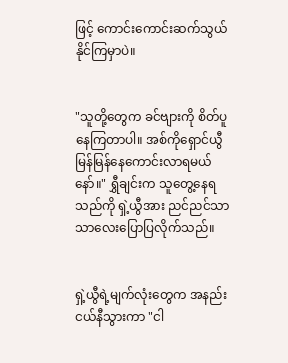ဖြင့် ကောင်းကောင်းဆက်သွယ်နိုင်ကြမှာပဲ။


"သူတို့တွေက ခင်ဗျားကို စိတ်ပူနေကြတာပါ။ အစ်ကိုရှောင်ယွီ မြန်မြန်နေကောင်းလာရမယ်နော်။" ရွှီချင်းက သူတွေ့နေရသည်ကို ရှဲ့ယွီအား ညင်ညင်သာသာလေးပြောပြလိုက်သည်။


ရှဲ့ယွီရဲ့မျက်လုံးတွေက အနည်းငယ်နီသွားကာ "ငါ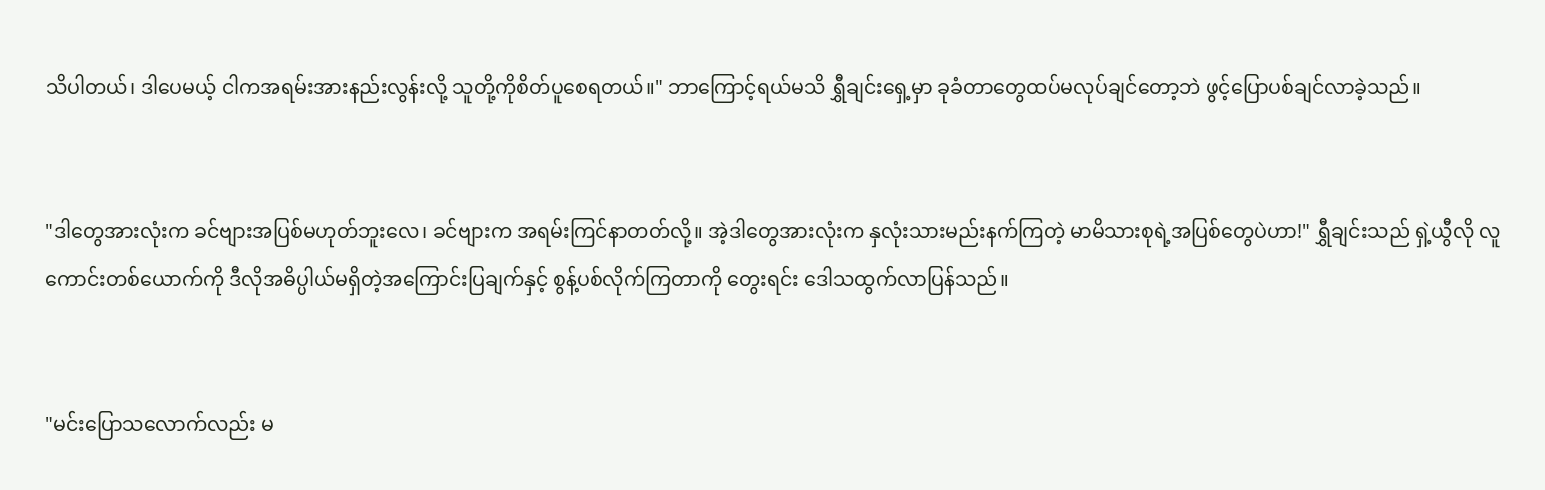သိပါတယ်၊ ဒါပေမယ့် ငါကအရမ်းအားနည်းလွန်းလို့ သူတို့ကိုစိတ်ပူစေရတယ်။" ဘာကြောင့်ရယ်မသိ ရွှီချင်းရှေ့မှာ ခုခံတာတွေထပ်မလုပ်ချင်တော့ဘဲ ဖွင့်ပြောပစ်ချင်လာခဲ့သည်။


"ဒါတွေအားလုံးက ခင်ဗျားအပြစ်မဟုတ်ဘူးလေ၊ ခင်ဗျားက အရမ်းကြင်နာတတ်လို့။ အဲ့ဒါတွေအားလုံးက နှလုံးသားမည်းနက်ကြတဲ့ မာမိသားစုရဲ့အပြစ်တွေပဲဟာ!" ရွှီချင်းသည် ရှဲ့ယွီလို လူကောင်းတစ်ယောက်ကို ဒီလိုအဓိပ္ပါယ်မရှိတဲ့အကြောင်းပြချက်နှင့် စွန့်ပစ်လိုက်ကြတာကို တွေးရင်း ဒေါသထွက်လာပြန်သည်။


"မင်းပြောသလောက်လည်း မ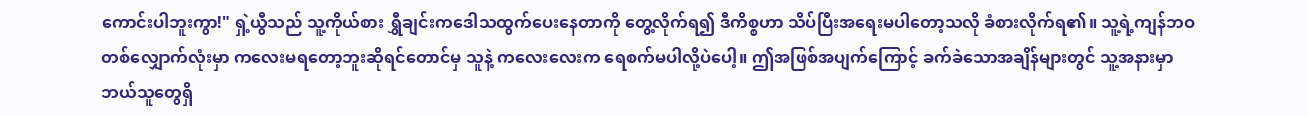ကောင်းပါဘူးကွာ!" ရှဲ့ယွီသည် သူ့ကိုယ်စား ရွှီချင်းကဒေါသထွက်ပေးနေတာကို တွေ့လိုက်ရ၍ ဒီကိစ္စဟာ သိပ်ပြီးအရေးမပါတော့သလို ခံစားလိုက်ရ၏။ သူ့ရဲ့ကျန်ဘဝတစ်လျှောက်လုံးမှာ ကလေးမရတော့ဘူးဆိုရင်တောင်မှ သူနဲ့ ကလေးလေးက ရေစက်မပါလို့ပဲပေါ့။ ဤအဖြစ်အပျက်ကြောင့် ခက်ခဲသောအချိန်များတွင် သူ့အနားမှာ ဘယ်သူတွေရှိ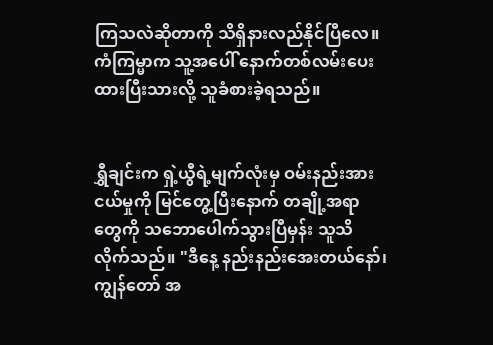ကြသလဲဆိုတာကို သိရှိနားလည်နိုင်ပြီလေ။ ကံကြမ္မာက သူ့အပေါ် နောက်တစ်လမ်းပေးထားပြီးသားလို့ သူခံစားခဲ့ရသည်။


ရွှီချင်းက ရှဲ့ယွီရဲ့မျက်လုံးမှ ဝမ်းနည်းအားငယ်မှုကို မြင်တွေ့ပြီးနောက် တချို့အရာတွေကို သဘောပေါက်သွားပြီမှန်း သူသိလိုက်သည်။ "ဒီနေ့ နည်းနည်းအေးတယ်နော်၊ ကျွန်တော် အ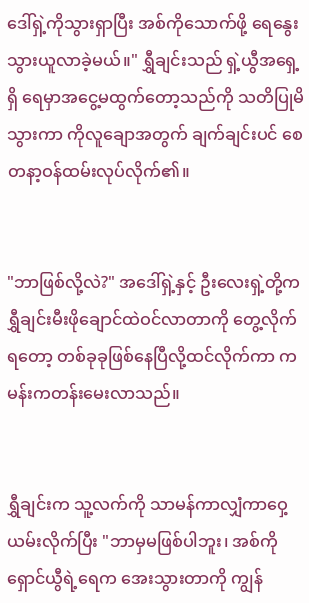ဒေါ်ရှဲ့ကိုသွားရှာပြီး အစ်ကိုသောက်ဖို့ ရေနွေးသွားယူလာခဲ့မယ်။" ရွှီချင်းသည် ရှဲ့ယွီအရှေ့ရှိ ရေမှာအငွေ့မထွက်တော့သည်ကို သတိပြုမိသွားကာ ကိုလူချောအတွက် ချက်ချင်းပင် စေတနာ့ဝန်ထမ်းလုပ်လိုက်၏။


"ဘာဖြစ်လို့လဲ?" အဒေါ်ရှဲ့နှင့် ဦးလေးရှဲ့တို့က ရွှီချင်းမီးဖိုချောင်ထဲဝင်လာတာကို တွေ့လိုက်ရတော့ တစ်ခုခုဖြစ်နေပြီလို့ထင်လိုက်ကာ ကမန်းကတန်းမေးလာသည်။


ရွှီချင်းက သူ့လက်ကို သာမန်ကာလျှံကာဝှေ့ယမ်းလိုက်ပြီး "ဘာမှမဖြစ်ပါဘူး၊ အစ်ကိုရှောင်ယွီရဲ့ရေက အေးသွားတာကို ကျွန်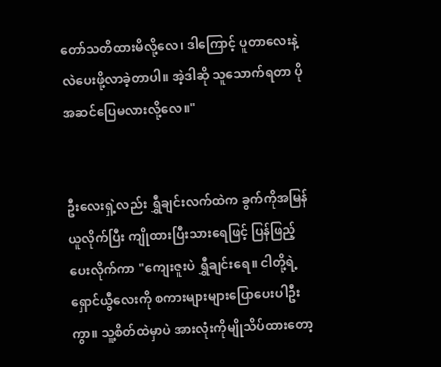တော်သတိထားမိလို့လေ၊ ဒါကြောင့် ပူတာလေးနဲ့ လဲပေးဖို့လာခဲ့တာပါ။ အဲ့ဒါဆို သူသောက်ရတာ ပိုအဆင်ပြေမလားလို့လေ။"


ဦးလေးရှဲ့လည်း ရွှီချင်းလက်ထဲက ခွက်ကိုအမြန်ယူလိုက်ပြီး ကျိုထားပြီးသားရေဖြင့် ပြန်ဖြည့်ပေးလိုက်ကာ "ကျေးဇူးပဲ ရွှီချင်းရေ။ ငါတို့ရဲ့ရှောင်ယွီလေးကို စကားများများပြောပေးပါဦးကွာ။ သူ့စိတ်ထဲမှာပဲ အားလုံးကိုမျိုသိပ်ထားတော့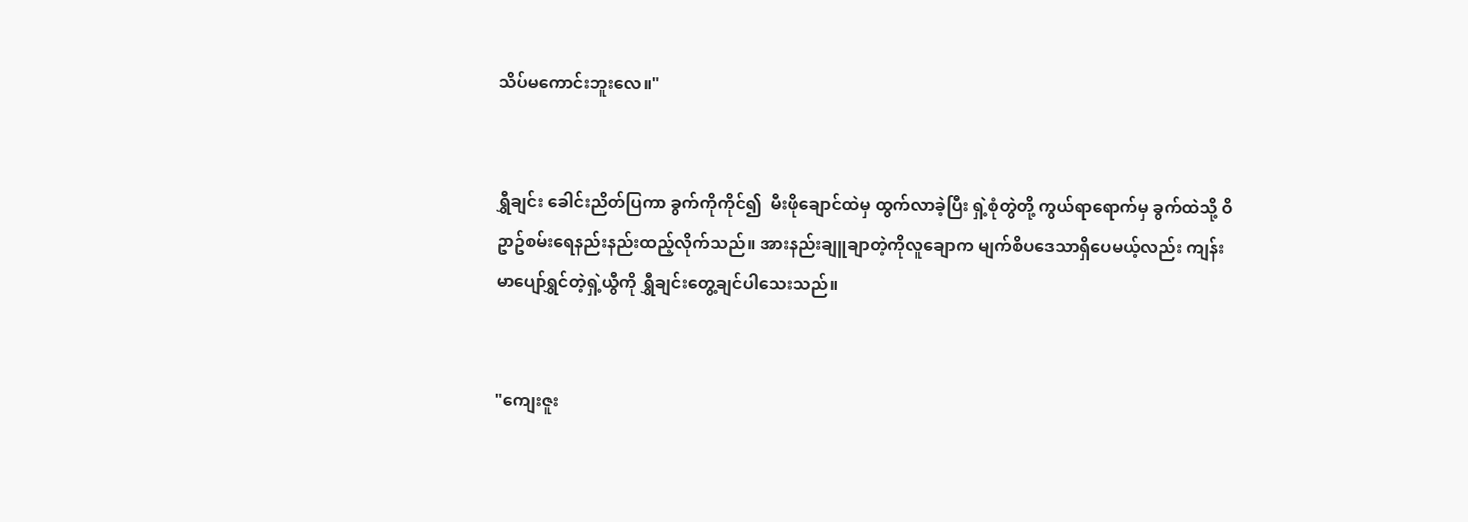သိပ်မကောင်းဘူးလေ။"


ရွှီချင်း ခေါင်းညိတ်ပြကာ ခွက်ကိုကိုင်၍  မီးဖိုချောင်ထဲမှ ထွက်လာခဲ့ပြီး ရှဲ့စုံတွဲတို့ ကွယ်ရာရောက်မှ ခွက်ထဲသို့ ဝိဥာဥ်စမ်းရေနည်းနည်းထည့်လိုက်သည်။ အားနည်းချူချာတဲ့ကိုလူချောက မျက်စိပဒေသာရှိပေမယ့်လည်း ကျန်းမာပျော်ရွှင်တဲ့ရှဲ့ယွီကို ရွှီချင်းတွေ့ချင်ပါသေးသည်။


"ကျေးဇူး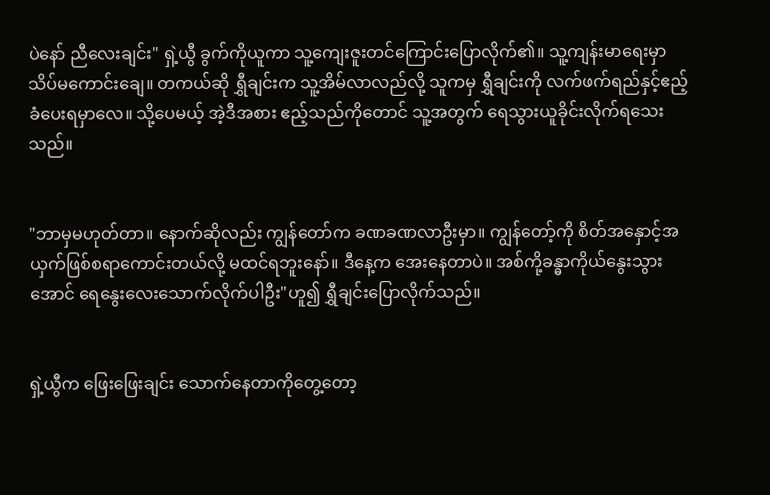ပဲနော် ညီလေးချင်း" ရှဲ့ယွီ ခွက်ကိုယူကာ သူ့ကျေးဇူးတင်ကြောင်းပြောလိုက်၏။ သူ့ကျန်းမာရေးမှာ သိပ်မကောင်းချေ။ တကယ်ဆို ရွှီချင်းက သူ့အိမ်လာလည်လို့ သူကမှ ရွှီချင်းကို လက်ဖက်ရည်နှင့်ဧည့်ခံပေးရမှာလေ။ သို့ပေမယ့် အဲ့ဒီအစား ဧည့်သည်ကိုတောင် သူ့အတွက် ရေသွားယူခိုင်းလိုက်ရသေးသည်။


"ဘာမှမဟုတ်တာ။ နောက်ဆိုလည်း ကျွန်တော်က ခဏခဏလာဦးမှာ။ ကျွန်တော့်ကို စိတ်အနှောင့်အယှက်ဖြစ်စရာကောင်းတယ်လို့ မထင်ရဘူးနော်။ ဒီနေ့က အေးနေတာပဲ။ အစ်ကို့ခန္ဓာကိုယ်နွေးသွားအောင် ရေနွေးလေးသောက်လိုက်ပါဦး"ဟူ၍ ရွှီချင်းပြောလိုက်သည်။


ရှဲ့ယွီက ဖြေးဖြေးချင်း သောက်နေတာကိုတွေ့တော့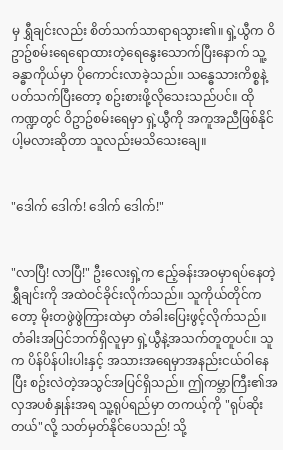မှ ရွှီချင်းလည်း စိတ်သက်သာရာရသွား၏။ ရှဲ့ယွီက ဝိဥာဥ်စမ်းရေရောထားတဲ့ရေနွေးသောက်ပြီးနောက် သူ့ခန္ဓာကိုယ်မှာ ပိုကောင်းလာခဲ့သည်။ သန္ဓေသားကိစ္စနဲ့ပတ်သက်ပြီးတော့ စဥ်းစားဖို့လိုသေးသည်ပင်။ ထိုကဏ္ဍတွင် ဝိဥာဥ်စမ်းရေမှာ ရှဲ့ယွီကို အကူအညီဖြစ်နိုင်ပါ့မလားဆိုတာ သူလည်းမသိသေးချေ။


"ဒေါက် ဒေါက်! ဒေါက် ဒေါက်!"


"လာပြီ! လာပြီ!" ဦးလေးရှဲ့က ဧည့်ခန်းအဝမှာရပ်နေတဲ့ ရွှီချင်းကို အထဲဝင်ခိုင်းလိုက်သည်။ သူကိုယ်တိုင်ကတော့ မိုးတဖွဲဖွဲကြားထဲမှာ တံခါးပြေးဖွင့်လိုက်သည်။ တံခါးအပြင်ဘက်ရှိလူမှာ ရှဲ့ယွီနဲ့အသက်တူတူပင်။ သူက ပိန်ပိန်ပါးပါးနှင့် အသားအရေမှာအနည်းငယ်ဝါနေပြီး စဥ်းလဲတဲ့အသွင်အပြင်ရှိသည်။ ဤကမ္ဘာကြီး၏အလှအပစံနှုန်းအရ သူ့ရုပ်ရည်မှာ တကယ့်ကို "ရုပ်ဆိုးတယ်"လို့ သတ်မှတ်နိုင်ပေသည်! သို့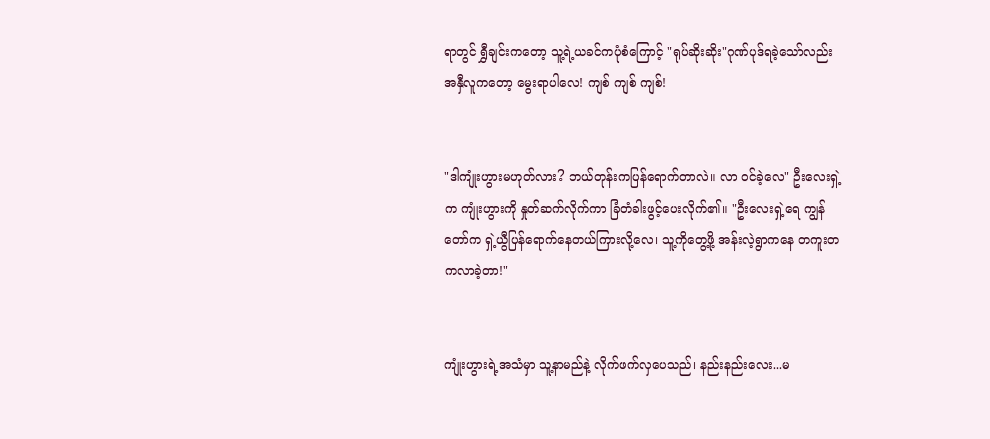ရာတွင် ရွှီချင်းကတော့ သူ့ရဲ့ယခင်ကပုံစံကြောင့် "ရုပ်ဆိုးဆိုး"ဂုဏ်ပုဒ်ရခဲ့သော်လည်း အနှီလူကတော့ မွေးရာပါလေ! ကျစ် ကျစ် ကျစ်!


"ဒါကျုံးဟွားမဟုတ်လား? ဘယ်တုန်းကပြန်ရောက်တာလဲ။ လာ ဝင်ခဲ့လေ" ဦးလေးရှဲ့က ကျုံးဟွားကို နှုတ်ဆက်လိုက်ကာ ခြံတံခါးဖွင့်ပေးလိုက်၏။ "ဦးလေးရှဲ့ရေ ကျွန်တော်က ရှဲ့ယွီပြန်ရောက်နေတယ်ကြားလို့လေ၊ သူ့ကိုတွေ့ဖို့ အန်းလဲ့ရွာကနေ တကူးတကလာခဲ့တာ!"


ကျုံးဟွားရဲ့အသံမှာ သူ့နာမည်နဲ့ လိုက်ဖက်လှပေသည်၊ နည်းနည်းလေး...မ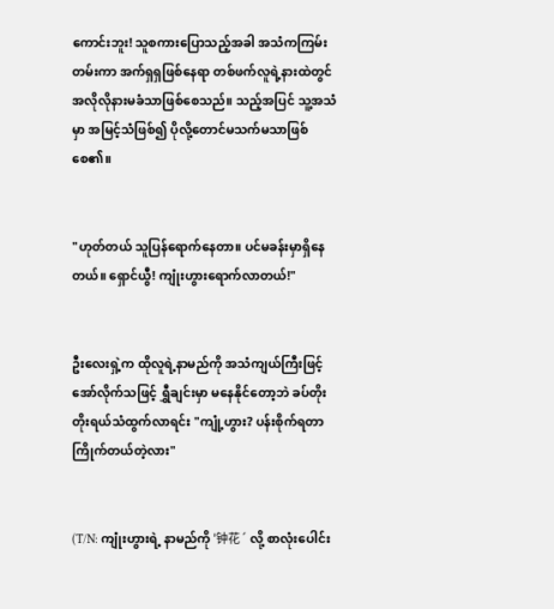ကောင်းဘူး! သူစကားပြောသည့်အခါ အသံကကြမ်းတမ်းကာ အက်ရှရှဖြစ်နေရာ တစ်ဖက်လူရဲ့နားထဲတွင် အလိုလိုနားမခံသာဖြစ်စေသည်။ သည့်အပြင် သူ့အသံမှာ အမြင့်သံဖြစ်၍ ပိုလို့တောင်မသက်မသာဖြစ်စေ၏။


"ဟုတ်တယ် သူပြန်ရောက်နေတာ။ ပင်မခန်းမှာရှိနေတယ်။ ရှောင်ယွီ! ကျုံးဟွားရောက်လာတယ်!"


ဦးလေးရှဲ့က ထိုလူရဲ့နာမည်ကို အသံကျယ်ကြီးဖြင့် အော်လိုက်သဖြင့် ရွှီချင်းမှာ မနေနိုင်တော့ဘဲ ခပ်တိုးတိုးရယ်သံထွက်လာရင်း "ကျုံ့ဟွား? ပန်းစိုက်ရတာကြိုက်တယ်တဲ့လား"


(T/N: ကျုံးဟွားရဲ့ နာမည်ကို '钟花´ လို့ စာလုံးပေါင်း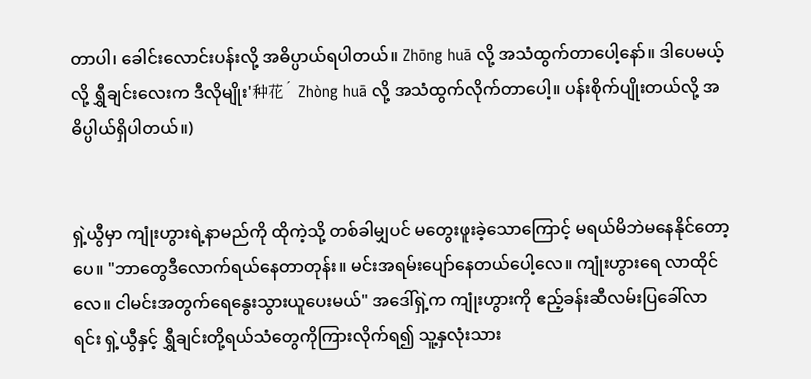တာပါ၊ ခေါင်းလောင်းပန်းလို့ အဓိပ္ပာယ်ရပါတယ်။ Zhōng huā လို့ အသံထွက်တာပေါ့နော်။ ဒါပေမယ့်လို့ ရွှီချင်းလေးက ဒီလိုမျိုး'种花´ Zhòng huā လို့ အသံထွက်လိုက်တာပေါ့။ ပန်းစိုက်ပျိုးတယ်လို့ အဓိပ္ပါယ်ရှိပါတယ်။)


ရှဲ့ယွီမှာ ကျုံးဟွားရဲ့နာမည်ကို ထိုကဲ့သို့ တစ်ခါမျှပင် မတွေးဖူးခဲ့သောကြောင့် မရယ်မိဘဲမနေနိုင်တော့ပေ။ "ဘာတွေဒီလောက်ရယ်နေတာတုန်း။ မင်းအရမ်းပျော်နေတယ်ပေါ့လေ။ ကျုံးဟွားရေ လာထိုင်လေ။ ငါမင်းအတွက်ရေနွေးသွားယူပေးမယ်" အဒေါ်ရှဲ့က ကျုံးဟွားကို ဧည့်ခန်းဆီလမ်းပြခေါ်လာရင်း ရှဲ့ယွီနှင့် ရွှီချင်းတို့ရယ်သံတွေကိုကြားလိုက်ရ၍ သူ့နှလုံးသား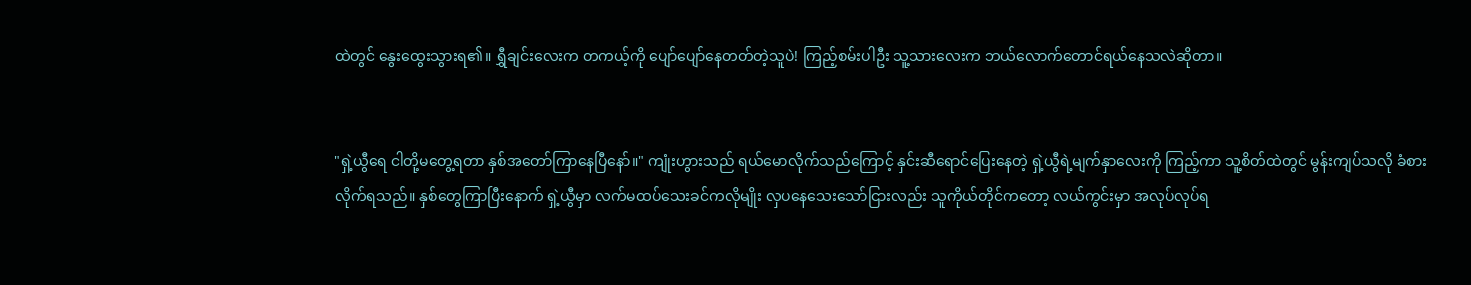ထဲတွင် နွေးထွေးသွားရ၏။ ရွှီချင်းလေးက တကယ့်ကို ပျော်ပျော်နေတတ်တဲ့သူပဲ! ကြည့်စမ်းပါဦး သူ့သားလေးက ဘယ်လောက်တောင်ရယ်နေသလဲဆိုတာ။


"ရှဲ့ယွီရေ ငါတို့မတွေ့ရတာ နှစ်အတော်ကြာနေပြီနော်။" ကျုံးဟွားသည် ရယ်မောလိုက်သည်ကြောင့် နှင်းဆီရောင်ပြေးနေတဲ့ ရှဲ့ယွီရဲ့မျက်နှာလေးကို ကြည့်ကာ သူ့စိတ်ထဲတွင် မွန်းကျပ်သလို ခံစားလိုက်ရသည်။ နှစ်တွေကြာပြီးနောက် ရှဲ့ယွီမှာ လက်မထပ်သေးခင်ကလိုမျိုး လှပနေသေးသော်ငြားလည်း သူကိုယ်တိုင်ကတော့ လယ်ကွင်းမှာ အလုပ်လုပ်ရ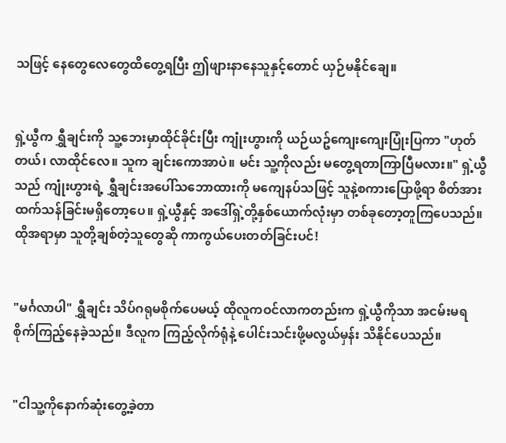သဖြင့် နေတွေလေတွေထိတွေ့ရပြီး ဤဖျားနာနေသူနှင့်တောင် ယှဉ်မနိုင်ချေ။


ရှဲ့ယွီက ရွှီချင်းကို သူ့ဘေးမှာထိုင်ခိုင်းပြီး ကျုံးဟွားကို ယဉ်ယဥ်ကျေးကျေးပြုံးပြကာ "ဟုတ်တယ်၊ လာထိုင်လေ။ သူက ချင်းကောအာပဲ။ မင်း သူ့ကိုလည်း မတွေ့ရတာကြာပြီမလား။" ရှဲ့ယွီသည် ကျုံးဟွားရဲ့ ရွှီချင်းအပေါ်သဘောထားကို မကျေနပ်သဖြင့် သူနဲ့စကားပြောဖို့ရာ စိတ်အားထက်သန်ခြင်းမရှိတော့ပေ။ ရှဲ့ယွီနှင့် အဒေါ်ရှဲ့တို့နှစ်ယောက်လုံးမှာ တစ်ခုတော့တူကြပေသည်။ ထိုအရာမှာ သူတို့ချစ်တဲ့သူတွေဆို ကာကွယ်ပေးတတ်ခြင်းပင်!


"မင်္ဂလာပါ" ရွှီချင်း သိပ်ဂရုမစိုက်ပေမယ့် ထိုလူကဝင်လာကတည်းက ရှဲ့ယွီကိုသာ အငမ်းမရ စိုက်ကြည့်နေခဲ့သည်။ ဒီလူက ကြည့်လိုက်ရုံနဲ့ ပေါင်းသင်းဖို့မလွယ်မှန်း သိနိုင်ပေသည်။


"ငါသူ့ကိုနောက်ဆုံးတွေ့ခဲ့တာ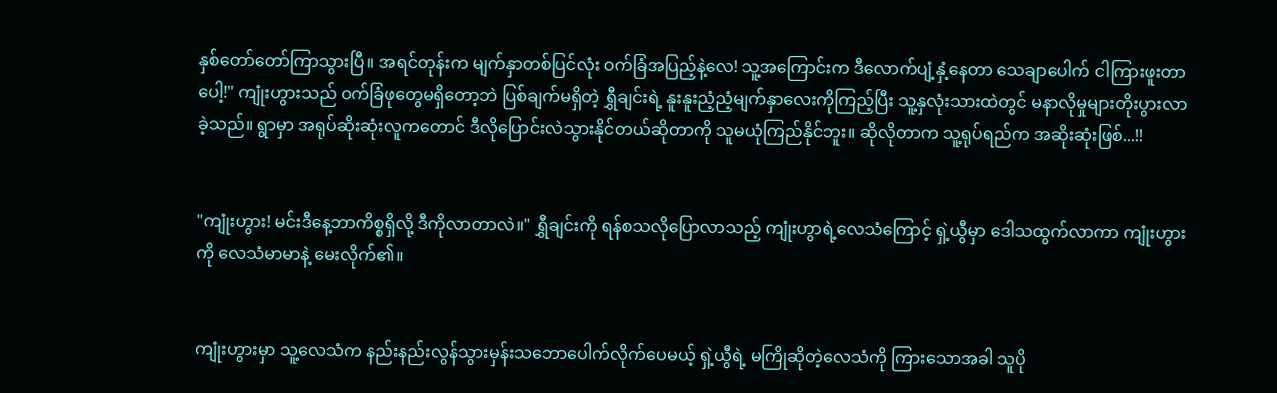နှစ်တော်တော်ကြာသွားပြီ။ အရင်တုန်းက မျက်နှာတစ်ပြင်လုံး ဝက်ခြံအပြည့်နဲ့လေ! သူ့အကြောင်းက ဒီလောက်ပျံ့နှံ့နေတာ သေချာပေါက် ငါကြားဖူးတာပေါ့!" ကျုံးဟွားသည် ဝက်ခြံဖုတွေမရှိတော့ဘဲ ပြစ်ချက်မရှိတဲ့ ရွှီချင်းရဲ့ နူးနူးညံ့ညံ့မျက်နှာလေးကိုကြည့်ပြီး သူ့နှလုံးသားထဲတွင် မနာလိုမှုများတိုးပွားလာခဲ့သည်။ ရွာမှာ အရုပ်ဆိုးဆုံးလူကတောင် ဒီလိုပြောင်းလဲသွားနိုင်တယ်ဆိုတာကို သူမယုံကြည်နိုင်ဘူး။ ဆိုလိုတာက သူ့ရုပ်ရည်က အဆိုးဆုံးဖြစ်...!!


"ကျုံးဟွား! မင်းဒီနေ့ဘာကိစ္စရှိလို့ ဒီကိုလာတာလဲ။" ရွှီချင်းကို ရန်စသလိုပြောလာသည့် ကျုံးဟွာရဲ့လေသံကြောင့် ရှဲ့ယွီမှာ ဒေါသထွက်လာကာ ကျုံးဟွားကို လေသံမာမာနဲ့ မေးလိုက်၏။


ကျုံးဟွားမှာ သူ့လေသံက နည်းနည်းလွန်သွားမှန်းသဘောပေါက်လိုက်ပေမယ့် ရှဲ့ယွီရဲ့ မကြိုဆိုတဲ့လေသံကို ကြားသောအခါ သူပို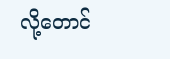လို့တောင်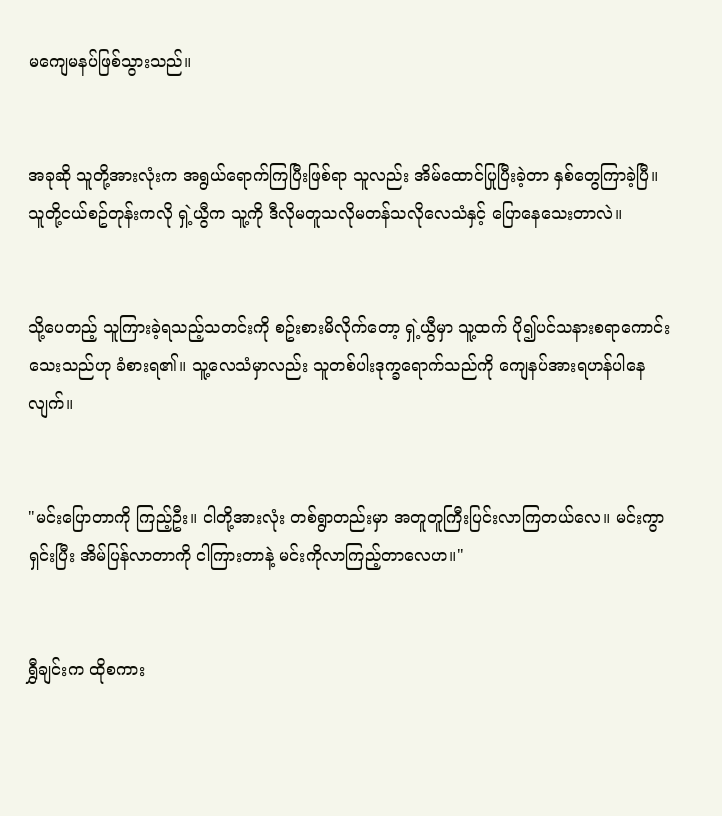မကျေမနပ်ဖြစ်သွားသည်။


အခုဆို သူတို့အားလုံးက အရွယ်ရောက်ကြပြီးဖြစ်ရာ သူလည်း အိမ်ထောင်ပြုပြီးခဲ့တာ နှစ်တွေကြာခဲ့ပြီ။ သူတို့ငယ်စဥ်တုန်းကလို ရှဲ့ယွီက သူ့ကို ဒီလိုမတူသလိုမတန်သလိုလေသံနှင့် ပြောနေသေးတာလဲ။


သို့ပေတည့် သူကြားခဲ့ရသည့်သတင်းကို စဥ်းစားမိလိုက်တော့ ရှဲ့ယွီမှာ သူ့ထက် ပို၍ပင်သနားစရာကောင်းသေးသည်ဟု ခံစားရ၏။ သူ့လေသံမှာလည်း သူတစ်ပါးဒုက္ခရောက်သည်ကို ကျေနပ်အားရဟန်ပါနေလျက်။


"မင်းပြောတာကို ကြည့်ဦး။ ငါတို့အားလုံး တစ်ရွာတည်းမှာ အတူတူကြီးပြင်းလာကြတယ်လေ။ မင်းကွာရှင်းပြီး အိမ်ပြန်လာတာကို ငါကြားတာနဲ့ မင်းကိုလာကြည့်တာလေဟ။"


ရွှီချင်းက ထိုစကား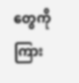တွေကိုကြား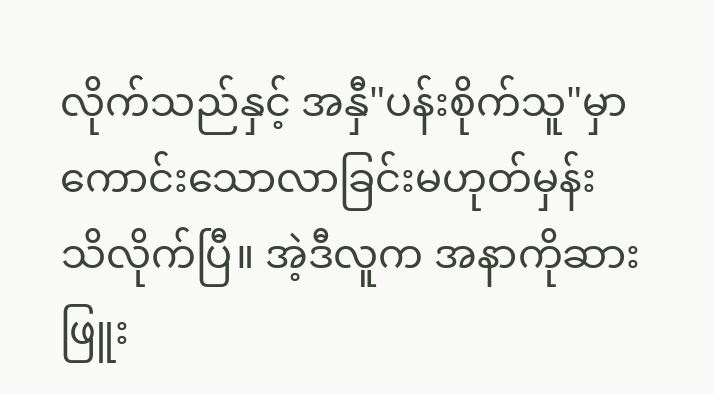လိုက်သည်နှင့် အနှီ"ပန်းစိုက်သူ"မှာ ကောင်းသောလာခြင်းမဟုတ်မှန်း သိလိုက်ပြီ။ အဲ့ဒီလူက အနာကိုဆားဖြူး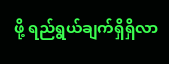ဖို့ ရည်ရွယ်ချက်ရှိရှိလာ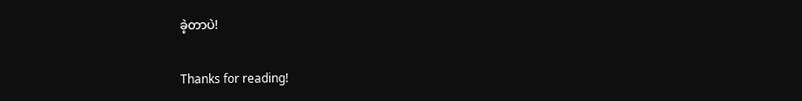ခဲ့တာပဲ!


Thanks for reading!